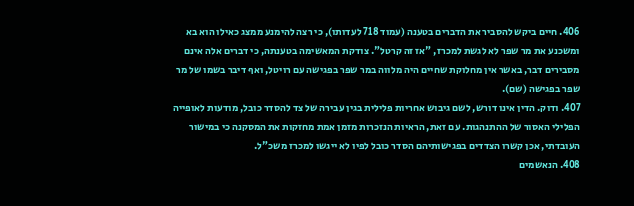406. חיים ביקש להסביר את הדברים בטענה (עמוד 718 לעדותו), כי רצה להימנע ממצג כאילו הוא בא ומשכנע את מר שפר לא לגשת למכרז, "אז זה קרטל". צודקת המאשימה בטענתה, כי דברים אלה אינם מסבירים דבר, באשר אין מחלוקת שחיים היה מלווה במר שפר בפגישה עם רויטל, ואף דיבר בשמו של מר שפר בפגישה (שם).
407. ודוק. הדין אינו דורש, לשם גיבוש אחריות פלילית בגין עבירה של צד להסדר כובל, מודעות לאופייה הפלילי האסור של ההתנהגות. עם זאת, הראיות הנזכרות מזמן אמת מחזקות את המסקנה כי במישור העובדתי, אכן קשרו הצדדים בפגישותיהם הסדר כובל לפיו לא ייגשו למכרז משכ"ל.
408. הנאשמים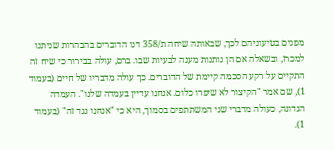מפנים בטיעוניהם לכך, שבאותה שיחה ת/358 דנו הדוברים בהבהרות שניתנו למכרז, ובשאלה אם הן נותנות מענה לבעיות שבו. ברם, עולה בבירור כי שיח זה התקיים על רקע הסכמה קיימת של הדוברים. כך עולה מדבריו של חיים (בעמוד 1), שם אמר "הקיצור לא שיפרו כלום. אנחנו עדיין בעמדה שלנו". העמדה הנדונה, כעולה מדברי שני המשתתפים בסמוך, היא כי "אנחנו נגד זה" (בעמוד 1).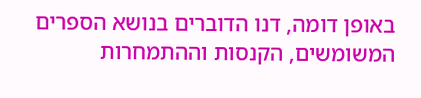באופן דומה, דנו הדוברים בנושא הספרים המשומשים, הקנסות וההתמחרות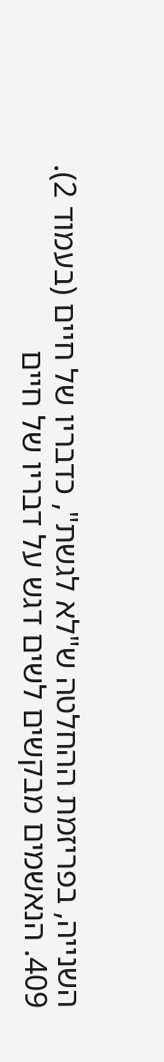השנייה, בפריזמת ההחלטה ש"לא לגשת", כדבריו של חיים (בעמוד 2).
409. הנאשמים מבקשים לשים דגש על דבריו של חיים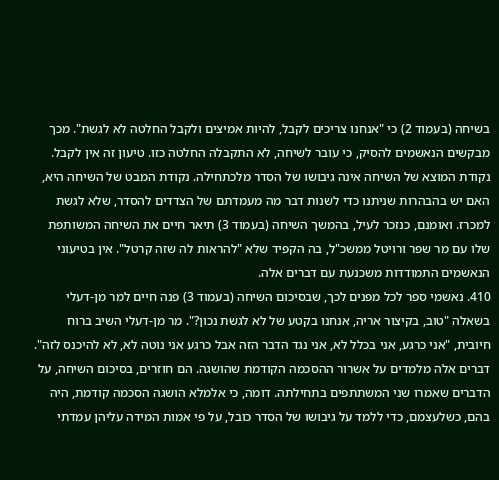בשיחה (בעמוד 2) כי "אנחנו צריכים לקבל, להיות אמיצים ולקבל החלטה לא לגשת". מכך מבקשים הנאשמים להסיק, כי עובר לשיחה, לא התקבלה החלטה כזו. טיעון זה אין לקבל. נקודת המוצא של השיחה אינה גיבושו של הסדר מלכתחילה. נקודת המבט של השיחה היא, האם יש בהבהרות שניתנו כדי לשנות דבר מה מעמדתם של הצדדים להסדר, שלא לגשת למכרז. ואומנם, כנזכר לעיל, בהמשך השיחה (בעמוד 3) תיאר חיים את השיחה המשותפת שלו עם מר שפר ורויטל ממשכ"ל, בה הקפיד שלא "להראות לה שזה קרטל". אין בטיעוני הנאשמים התמודדות משכנעת עם דברים אלה.
410. נאשמי ספר לכל מפנים לכך, שבסיכום השיחה (בעמוד 3) פנה חיים למר מן-דעלי בשאלה "טוב, בקיצור אריה, אנחנו בקטע של לא לגשת נכון?". מר מן-דעלי השיב ברוח חיובית, "אני כרגע, אני בכלל לא, אני נגד הדבר הזה אבל כרגע אני נוטה לא, לא להיכנס לזה". דברים אלה מלמדים על אשרור ההסכמה הקודמת שהושגה. הם חוזרים, בסיכום השיחה, על הדברים שאמרו שני המשתתפים בתחילתה. דומה, כי אלמלא הושגה הסכמה קודמת, היה בהם, כשלעצמם, כדי ללמד על גיבושו של הסדר כובל, על פי אמות המידה עליהן עמדתי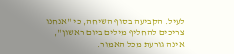לעיל. הקביעה בסוף השיחה, כי "אנחנו צריכים להחליף מילים ביום ראשון", אינה גורעת מכל האמור.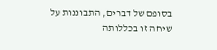בסופם של דברים, התבוננות על שיחה זו בכללותה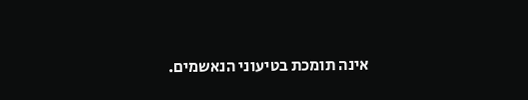אינה תומכת בטיעוני הנאשמים.